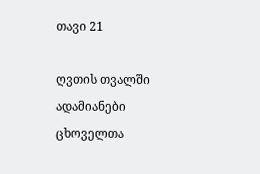თავი 21

ღვთის თვალში ადამიანები ცხოველთა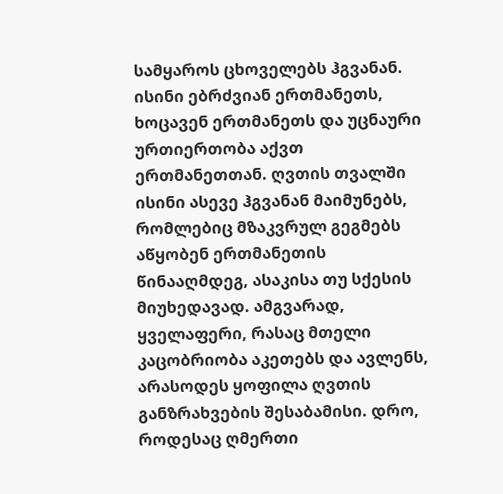სამყაროს ცხოველებს ჰგვანან. ისინი ებრძვიან ერთმანეთს, ხოცავენ ერთმანეთს და უცნაური ურთიერთობა აქვთ ერთმანეთთან. ღვთის თვალში ისინი ასევე ჰგვანან მაიმუნებს, რომლებიც მზაკვრულ გეგმებს აწყობენ ერთმანეთის წინააღმდეგ, ასაკისა თუ სქესის მიუხედავად. ამგვარად, ყველაფერი, რასაც მთელი კაცობრიობა აკეთებს და ავლენს, არასოდეს ყოფილა ღვთის განზრახვების შესაბამისი. დრო, როდესაც ღმერთი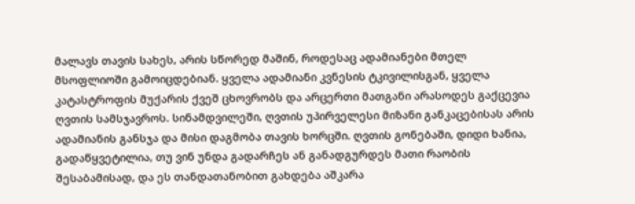მალავს თავის სახეს, არის სწორედ მაშინ, როდესაც ადამიანები მთელ მსოფლიოში გამოიცდებიან. ყველა ადამიანი კვნესის ტკივილისგან, ყველა კატასტროფის მუქარის ქვეშ ცხოვრობს და არცერთი მათგანი არასოდეს გაქცევია ღვთის სამსჯავროს. სინამდვილეში, ღვთის უპირველესი მიზანი განკაცებისას არის ადამიანის განსჯა და მისი დაგმობა თავის ხორცში. ღვთის გონებაში, დიდი ხანია, გადაწყვეტილია, თუ ვინ უნდა გადარჩეს ან განადგურდეს მათი რაობის შესაბამისად, და ეს თანდათანობით გახდება აშკარა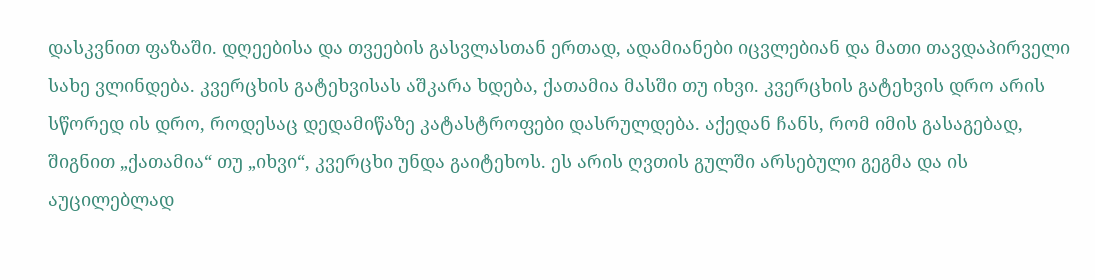დასკვნით ფაზაში. დღეებისა და თვეების გასვლასთან ერთად, ადამიანები იცვლებიან და მათი თავდაპირველი სახე ვლინდება. კვერცხის გატეხვისას აშკარა ხდება, ქათამია მასში თუ იხვი. კვერცხის გატეხვის დრო არის სწორედ ის დრო, როდესაც დედამიწაზე კატასტროფები დასრულდება. აქედან ჩანს, რომ იმის გასაგებად, შიგნით „ქათამია“ თუ „იხვი“, კვერცხი უნდა გაიტეხოს. ეს არის ღვთის გულში არსებული გეგმა და ის აუცილებლად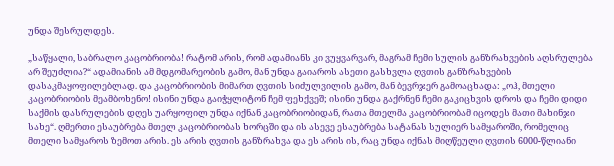უნდა შესრულდეს.

„საწყალი, საბრალო კაცობრიობა! რატომ არის, რომ ადამიანს კი ვუყვარვარ, მაგრამ ჩემი სულის განზრახვების აღსრულება არ შეუძლია?“ ადამიანის ამ მდგომარეობის გამო, მან უნდა გაიაროს ასეთი გასხვლა ღვთის განზრახვების დასაკმაყოფილებლად. და კაცობრიობის მიმართ ღვთის სიძულვილის გამო, მან ბევრჯერ გამოაცხადა: „ოჰ, მთელი კაცობრიობის მეამბოხენო! ისინი უნდა გაიჭყლიტონ ჩემ ფეხქვეშ; ისინი უნდა გაქრნენ ჩემი გაკიცხვის დროს და ჩემი დიდი საქმის დასრულების დღეს უარყოფილ უნდა იქნან კაცობრიობიდან, რათა მთელმა კაცობრიობამ იცოდეს მათი მახინჯი სახე“. ღმერთი ესაუბრება მთელ კაცობრიობას ხორცში და ის ასევე ესაუბრება სატანას სულიერ სამყაროში, რომელიც მთელი სამყაროს ზემოთ არის. ეს არის ღვთის განზრახვა და ეს არის ის, რაც უნდა იქნას მიღწეული ღვთის 6000-წლიანი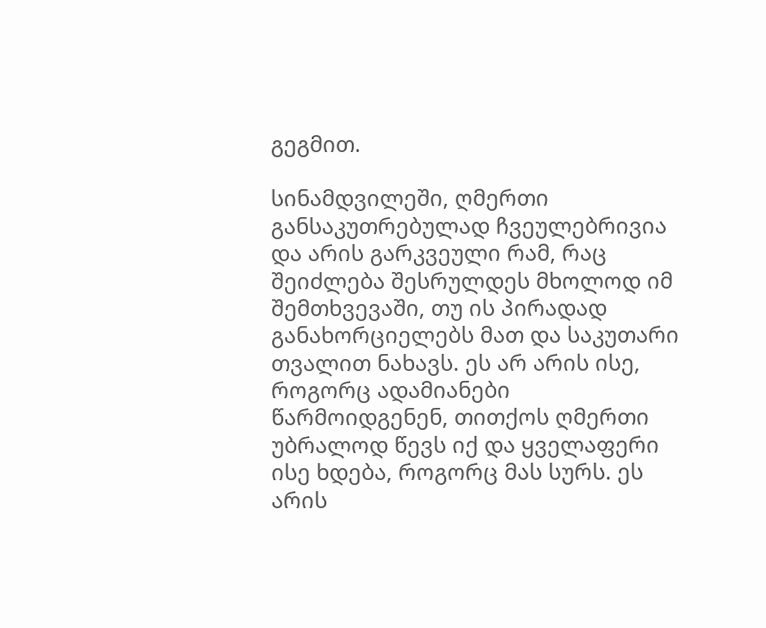გეგმით.

სინამდვილეში, ღმერთი განსაკუთრებულად ჩვეულებრივია და არის გარკვეული რამ, რაც შეიძლება შესრულდეს მხოლოდ იმ შემთხვევაში, თუ ის პირადად განახორციელებს მათ და საკუთარი თვალით ნახავს. ეს არ არის ისე, როგორც ადამიანები წარმოიდგენენ, თითქოს ღმერთი უბრალოდ წევს იქ და ყველაფერი ისე ხდება, როგორც მას სურს. ეს არის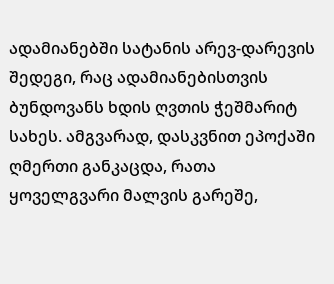ადამიანებში სატანის არევ-დარევის შედეგი, რაც ადამიანებისთვის ბუნდოვანს ხდის ღვთის ჭეშმარიტ სახეს. ამგვარად, დასკვნით ეპოქაში ღმერთი განკაცდა, რათა ყოველგვარი მალვის გარეშე,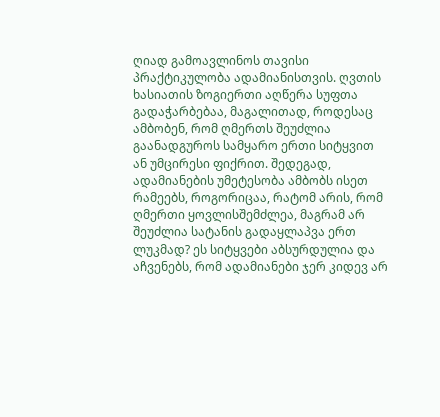ღიად გამოავლინოს თავისი პრაქტიკულობა ადამიანისთვის. ღვთის ხასიათის ზოგიერთი აღწერა სუფთა გადაჭარბებაა, მაგალითად, როდესაც ამბობენ, რომ ღმერთს შეუძლია გაანადგუროს სამყარო ერთი სიტყვით ან უმცირესი ფიქრით. შედეგად, ადამიანების უმეტესობა ამბობს ისეთ რამეებს, როგორიცაა, რატომ არის, რომ ღმერთი ყოვლისშემძლეა, მაგრამ არ შეუძლია სატანის გადაყლაპვა ერთ ლუკმად? ეს სიტყვები აბსურდულია და აჩვენებს, რომ ადამიანები ჯერ კიდევ არ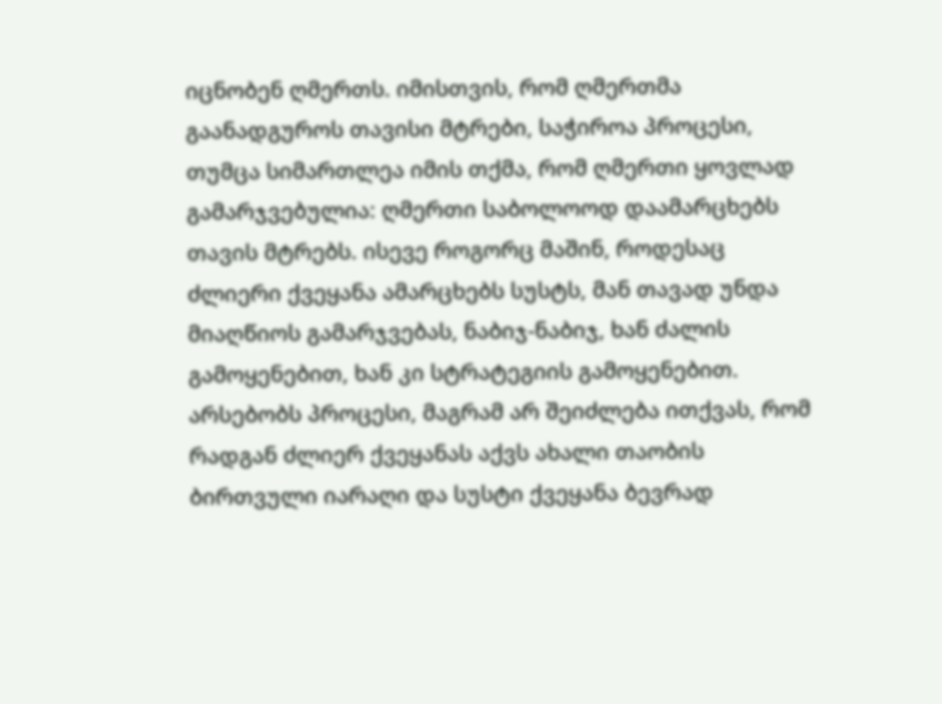იცნობენ ღმერთს. იმისთვის, რომ ღმერთმა გაანადგუროს თავისი მტრები, საჭიროა პროცესი, თუმცა სიმართლეა იმის თქმა, რომ ღმერთი ყოვლად გამარჯვებულია: ღმერთი საბოლოოდ დაამარცხებს თავის მტრებს. ისევე როგორც მაშინ, როდესაც ძლიერი ქვეყანა ამარცხებს სუსტს, მან თავად უნდა მიაღწიოს გამარჯვებას, ნაბიჯ-ნაბიჯ, ხან ძალის გამოყენებით, ხან კი სტრატეგიის გამოყენებით. არსებობს პროცესი, მაგრამ არ შეიძლება ითქვას, რომ რადგან ძლიერ ქვეყანას აქვს ახალი თაობის ბირთვული იარაღი და სუსტი ქვეყანა ბევრად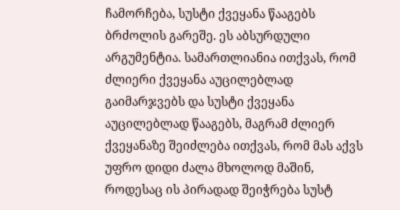ჩამორჩება, სუსტი ქვეყანა წააგებს ბრძოლის გარეშე. ეს აბსურდული არგუმენტია. სამართლიანია ითქვას, რომ ძლიერი ქვეყანა აუცილებლად გაიმარჯვებს და სუსტი ქვეყანა აუცილებლად წააგებს, მაგრამ ძლიერ ქვეყანაზე შეიძლება ითქვას, რომ მას აქვს უფრო დიდი ძალა მხოლოდ მაშინ, როდესაც ის პირადად შეიჭრება სუსტ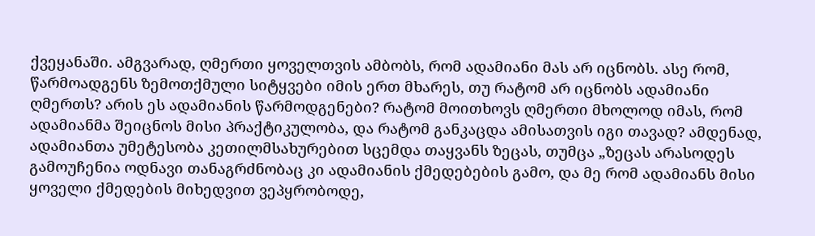ქვეყანაში. ამგვარად, ღმერთი ყოველთვის ამბობს, რომ ადამიანი მას არ იცნობს. ასე რომ, წარმოადგენს ზემოთქმული სიტყვები იმის ერთ მხარეს, თუ რატომ არ იცნობს ადამიანი ღმერთს? არის ეს ადამიანის წარმოდგენები? რატომ მოითხოვს ღმერთი მხოლოდ იმას, რომ ადამიანმა შეიცნოს მისი პრაქტიკულობა, და რატომ განკაცდა ამისათვის იგი თავად? ამდენად, ადამიანთა უმეტესობა კეთილმსახურებით სცემდა თაყვანს ზეცას, თუმცა „ზეცას არასოდეს გამოუჩენია ოდნავი თანაგრძნობაც კი ადამიანის ქმედებების გამო, და მე რომ ადამიანს მისი ყოველი ქმედების მიხედვით ვეპყრობოდე,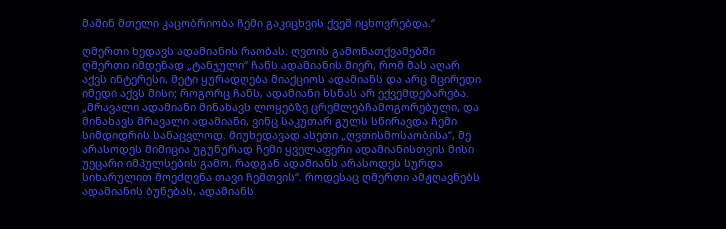მაშინ მთელი კაცობრიობა ჩემი გაკიცხვის ქვეშ იცხოვრებდა.“

ღმერთი ხედავს ადამიანის რაობას. ღვთის გამონათქვამებში ღმერთი იმდენად „ტანჯული“ ჩანს ადამიანის მიერ, რომ მას აღარ აქვს ინტერესი, მეტი ყურადღება მიაქციოს ადამიანს და არც მცირედი იმედი აქვს მისი; როგორც ჩანს, ადამიანი ხსნას არ ექვემდებარება. „მრავალი ადამიანი მინახავს ლოყებზე ცრემლებჩამოგორებული, და მინახავს მრავალი ადამიანი, ვინც საკუთარ გულს სწირავდა ჩემი სიმდიდრის სანაცვლოდ. მიუხედავად ასეთი „ღვთისმოსაობისა“, მე არასოდეს მიმიცია უგუნურად ჩემი ყველაფერი ადამიანისთვის მისი უეცარი იმპულსების გამო, რადგან ადამიანს არასოდეს სურდა სიხარულით მოეძღვნა თავი ჩემთვის“. როდესაც ღმერთი ამჟღავნებს ადამიანის ბუნებას, ადამიანს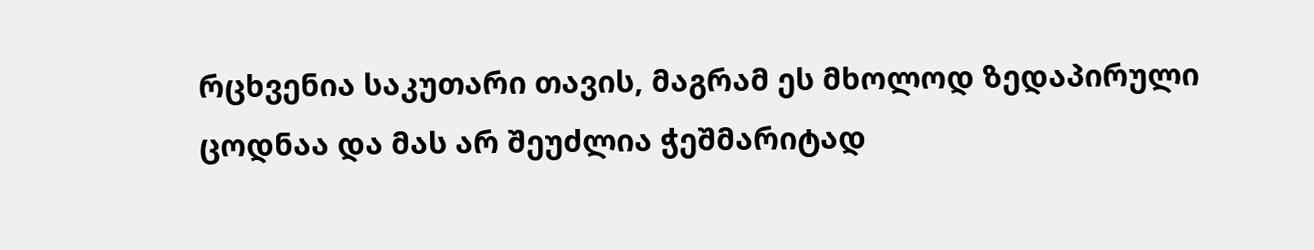რცხვენია საკუთარი თავის, მაგრამ ეს მხოლოდ ზედაპირული ცოდნაა და მას არ შეუძლია ჭეშმარიტად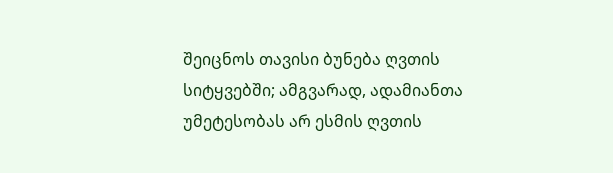შეიცნოს თავისი ბუნება ღვთის სიტყვებში; ამგვარად, ადამიანთა უმეტესობას არ ესმის ღვთის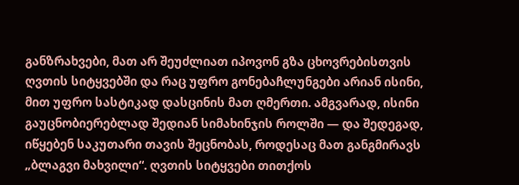განზრახვები, მათ არ შეუძლიათ იპოვონ გზა ცხოვრებისთვის ღვთის სიტყვებში და რაც უფრო გონებაჩლუნგები არიან ისინი, მით უფრო სასტიკად დასცინის მათ ღმერთი. ამგვარად, ისინი გაუცნობიერებლად შედიან სიმახინჯის როლში — და შედეგად, იწყებენ საკუთარი თავის შეცნობას, როდესაც მათ განგმირავს „ბლაგვი მახვილი“. ღვთის სიტყვები თითქოს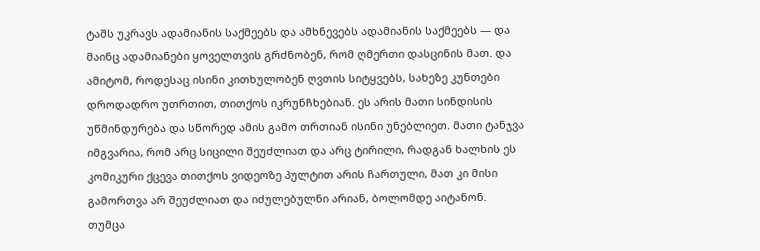ტაშს უკრავს ადამიანის საქმეებს და ამხნევებს ადამიანის საქმეებს — და მაინც ადამიანები ყოველთვის გრძნობენ, რომ ღმერთი დასცინის მათ. და ამიტომ, როდესაც ისინი კითხულობენ ღვთის სიტყვებს, სახეზე კუნთები დროდადრო უთრთით, თითქოს იკრუნჩხებიან. ეს არის მათი სინდისის უწმინდურება და სწორედ ამის გამო თრთიან ისინი უნებლიეთ. მათი ტანჯვა იმგვარია, რომ არც სიცილი შეუძლიათ და არც ტირილი, რადგან ხალხის ეს კომიკური ქცევა თითქოს ვიდეოზე პულტით არის ჩართული, მათ კი მისი გამორთვა არ შეუძლიათ და იძულებულნი არიან, ბოლომდე აიტანონ. თუმცა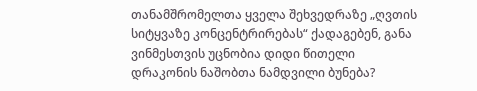თანამშრომელთა ყველა შეხვედრაზე „ღვთის სიტყვაზე კონცენტრირებას“ ქადაგებენ, განა ვინმესთვის უცნობია დიდი წითელი დრაკონის ნაშობთა ნამდვილი ბუნება?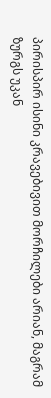პირისპირ ისინი კრავებივით მორჩილები არიან, მაგრამ ზურგს უკან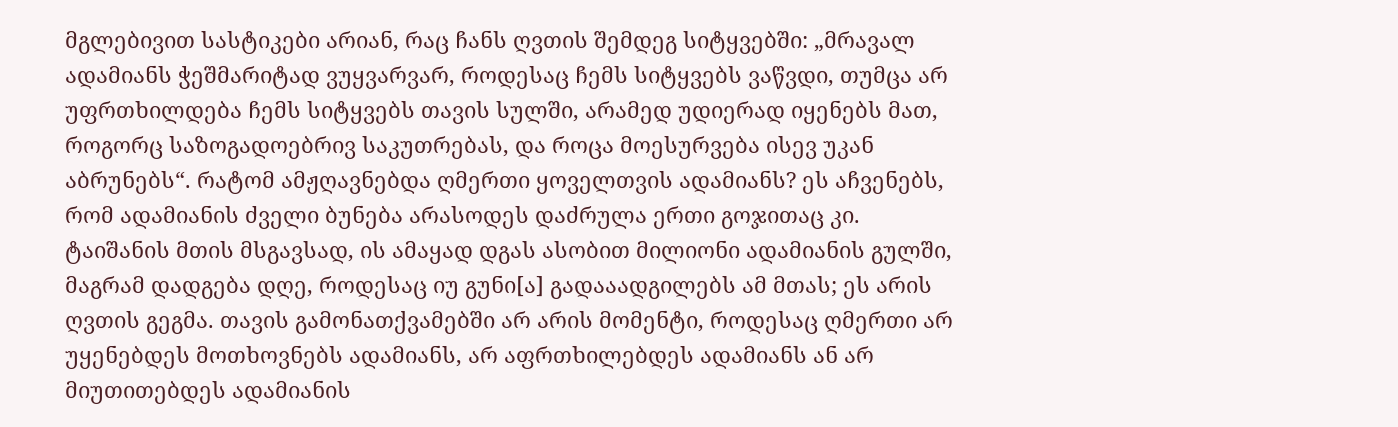მგლებივით სასტიკები არიან, რაც ჩანს ღვთის შემდეგ სიტყვებში: „მრავალ ადამიანს ჭეშმარიტად ვუყვარვარ, როდესაც ჩემს სიტყვებს ვაწვდი, თუმცა არ უფრთხილდება ჩემს სიტყვებს თავის სულში, არამედ უდიერად იყენებს მათ, როგორც საზოგადოებრივ საკუთრებას, და როცა მოესურვება ისევ უკან აბრუნებს“. რატომ ამჟღავნებდა ღმერთი ყოველთვის ადამიანს? ეს აჩვენებს, რომ ადამიანის ძველი ბუნება არასოდეს დაძრულა ერთი გოჯითაც კი. ტაიშანის მთის მსგავსად, ის ამაყად დგას ასობით მილიონი ადამიანის გულში, მაგრამ დადგება დღე, როდესაც იუ გუნი[ა] გადააადგილებს ამ მთას; ეს არის ღვთის გეგმა. თავის გამონათქვამებში არ არის მომენტი, როდესაც ღმერთი არ უყენებდეს მოთხოვნებს ადამიანს, არ აფრთხილებდეს ადამიანს ან არ მიუთითებდეს ადამიანის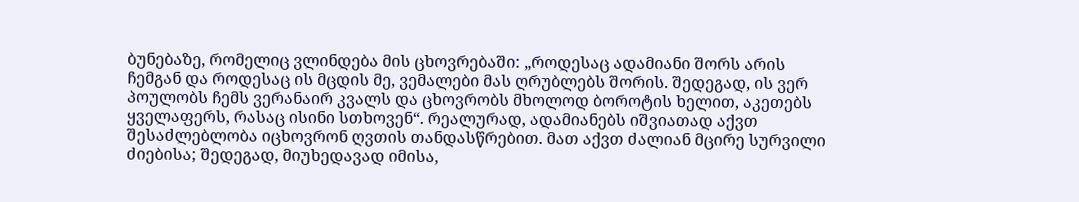ბუნებაზე, რომელიც ვლინდება მის ცხოვრებაში: „როდესაც ადამიანი შორს არის ჩემგან და როდესაც ის მცდის მე, ვემალები მას ღრუბლებს შორის. შედეგად, ის ვერ პოულობს ჩემს ვერანაირ კვალს და ცხოვრობს მხოლოდ ბოროტის ხელით, აკეთებს ყველაფერს, რასაც ისინი სთხოვენ“. რეალურად, ადამიანებს იშვიათად აქვთ შესაძლებლობა იცხოვრონ ღვთის თანდასწრებით. მათ აქვთ ძალიან მცირე სურვილი ძიებისა; შედეგად, მიუხედავად იმისა,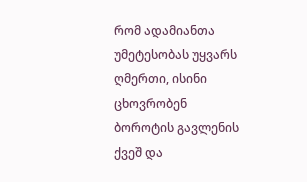რომ ადამიანთა უმეტესობას უყვარს ღმერთი, ისინი ცხოვრობენ ბოროტის გავლენის ქვეშ და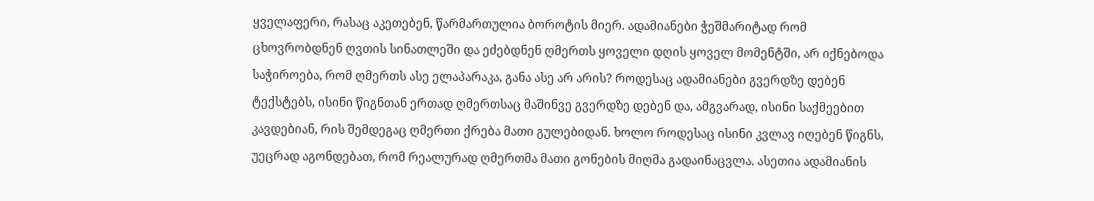ყველაფერი, რასაც აკეთებენ, წარმართულია ბოროტის მიერ. ადამიანები ჭეშმარიტად რომ ცხოვრობდნენ ღვთის სინათლეში და ეძებდნენ ღმერთს ყოველი დღის ყოველ მომენტში, არ იქნებოდა საჭიროება, რომ ღმერთს ასე ელაპარაკა, განა ასე არ არის? როდესაც ადამიანები გვერდზე დებენ ტექსტებს, ისინი წიგნთან ერთად ღმერთსაც მაშინვე გვერდზე დებენ და, ამგვარად, ისინი საქმეებით კავდებიან, რის შემდეგაც ღმერთი ქრება მათი გულებიდან. ხოლო როდესაც ისინი კვლავ იღებენ წიგნს, უეცრად აგონდებათ, რომ რეალურად ღმერთმა მათი გონების მიღმა გადაინაცვლა. ასეთია ადამიანის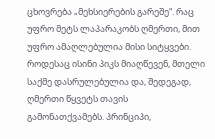ცხოვრება „მეხსიერების გარეშე“. რაც უფრო მეტს ლაპარაკობს ღმერთი, მით უფრო ამაღლებულია მისი სიტყვები. როდესაც ისინი პიკს მიაღწევენ, მთელი საქმე დასრულებულია და, შედეგად, ღმერთი წყვეტს თავის გამონათქვამებს. პრინციპი,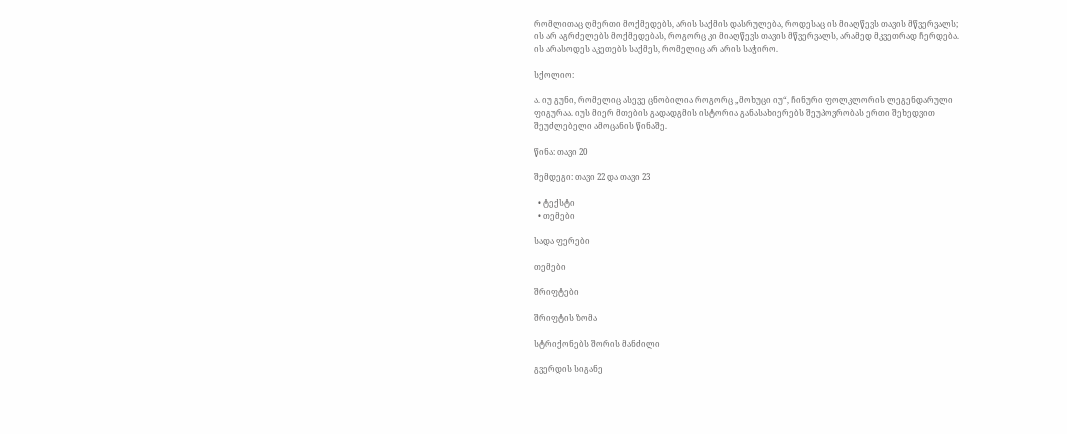რომლითაც ღმერთი მოქმედებს, არის საქმის დასრულება, როდესაც ის მიაღწევს თავის მწვერვალს; ის არ აგრძელებს მოქმედებას, როგორც კი მიაღწევს თავის მწვერვალს, არამედ მკვეთრად ჩერდება. ის არასოდეს აკეთებს საქმეს, რომელიც არ არის საჭირო.

სქოლიო:

ა. იუ გუნი, რომელიც ასევე ცნობილია როგორც „მოხუცი იუ“, ჩინური ფოლკლორის ლეგენდარული ფიგურაა. იუს მიერ მთების გადადგმის ისტორია განასახიერებს შეუპოვრობას ერთი შეხედვით შეუძლებელი ამოცანის წინაშე.

წინა: თავი 20

შემდეგი: თავი 22 და თავი 23

  • ტექსტი
  • თემები

სადა ფერები

თემები

შრიფტები

შრიფტის ზომა

სტრიქონებს შორის მანძილი

გვერდის სიგანე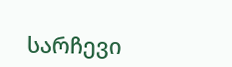სარჩევი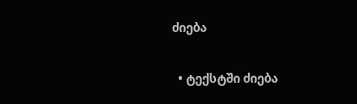ძიება

  • ტექსტში ძიება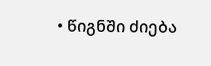• წიგნში ძიება